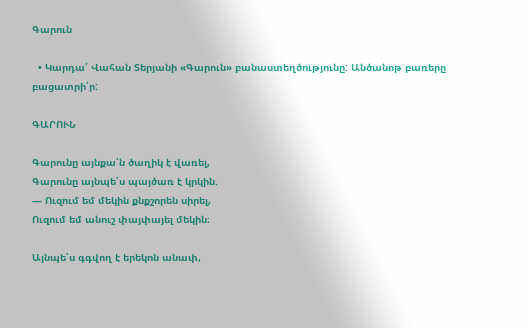Գարուն

  • Կարդա՛ Վահան Տերյանի «Գարուն» բանաստեղծությունը: Անծանոթ բառերը բացատրի՛ր:

ԳԱՐՈՒՆ

Գարունը այնքա՛ն ծաղիկ է վառել,
Գարունը այնպե՛ս պայծառ է կրկին.
— Ուզում եմ մեկին քնքշորեն սիրել,
Ուզում եմ անուշ փայփայել մեկին։

Այնպե՛ս գգվող է երեկոն անափ,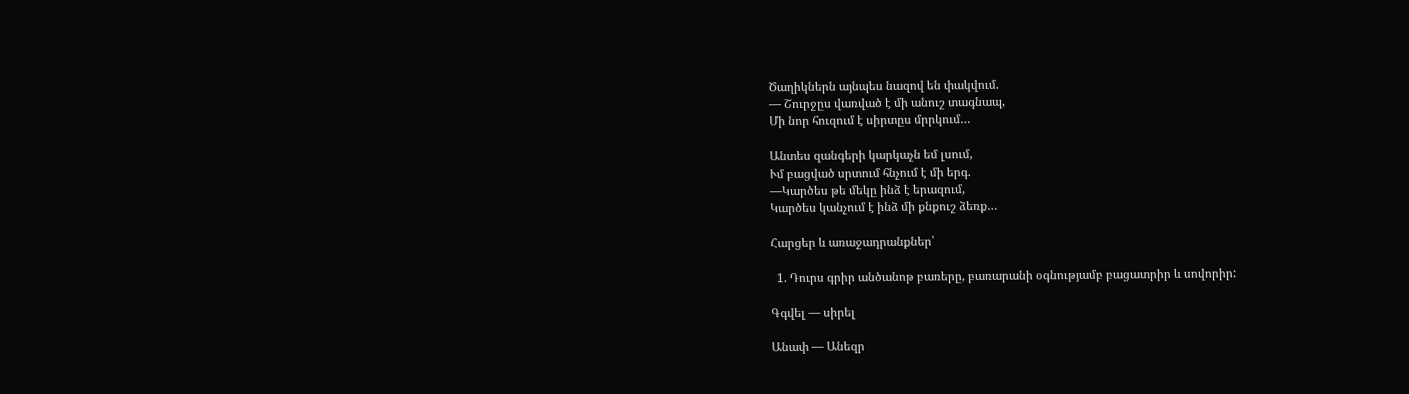Ծաղիկներն այնպես նազով են փակվում.
— Շուրջըս վառված է մի անուշ տագնապ,
Մի նոր հուզում է սիրտըս մրրկում…

Անտես զանգերի կարկաչն եմ լսում,
Ւմ բացված սրտում հնչում է մի երգ.
—Կարծես թե մեկը ինձ է երազում,
Կարծես կանչում է ինձ մի քնքուշ ձեռք…

Հարցեր և առաջադրանքներ՝

  1. Դուրս գրիր անծանոթ բառերը, բառարանի օգնությամբ բացատրիր և սովորիր:

Գգվել — սիրել

Անափ — Անեզր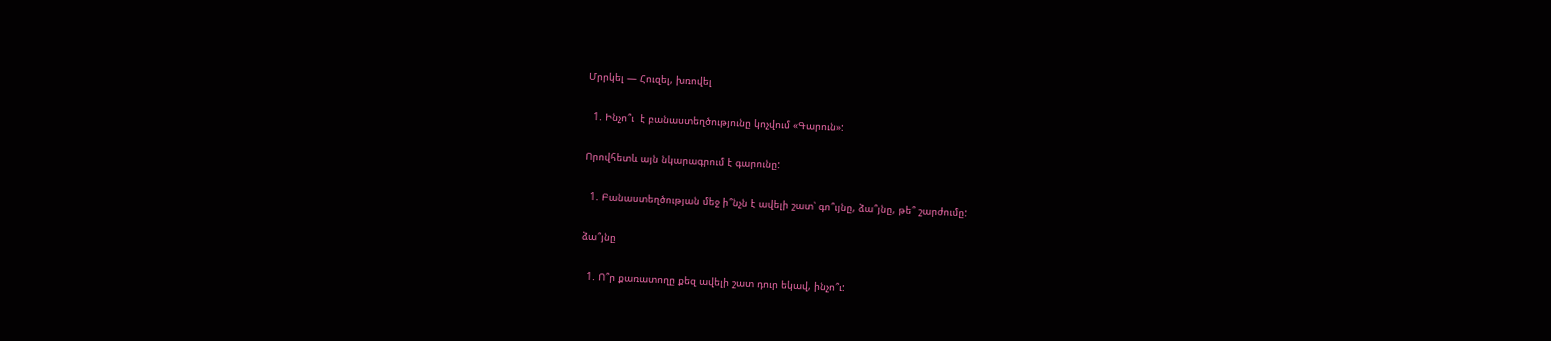Մրրկել — Հուզել, խռովել

  1. Ինչո՞ւ  է բանաստեղծությունը կոչվում «Գարուն»:

Որովհետև այն նկարագրում է գարունը:

  1. Բանաստեղծության մեջ ի՞նչն է ավելի շատ՝ գո՞ւյնը, ձա՞յնը, թե՞ շարժումը:

ձա՞յնը

  1. Ո՞ր քառատողը քեզ ավելի շատ դուր եկավ, ինչո՞ւ: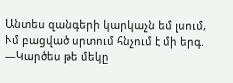Անտես զանգերի կարկաչն եմ լսում,
Ւմ բացված սրտում հնչում է մի երգ.
—Կարծես թե մեկը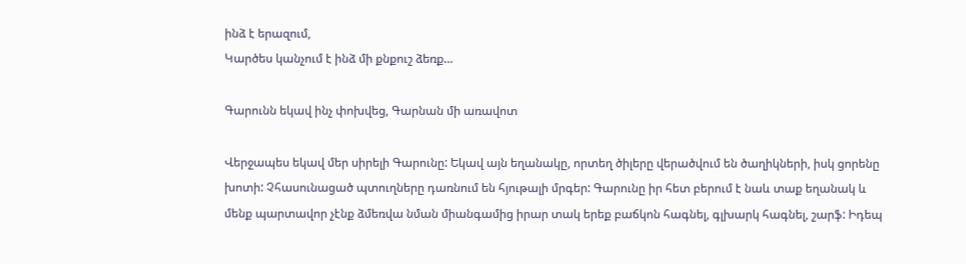ինձ է երազում,
Կարծես կանչում է ինձ մի քնքուշ ձեռք…

Գարունն եկավ ինչ փոխվեց, Գարնան մի առավոտ

Վերջապես եկավ մեր սիրելի Գարունը: Եկավ այն եղանակը, որտեղ ծիլերը վերածվում են ծաղիկների, իսկ ցորենը խոտի: Չհասունացած պտուղները դառնում են հյութալի մրգեր: Գարունը իր հետ բերում է նաև տաք եղանակ և մենք պարտավոր չէնք ձմեռվա նման միանգամից իրար տակ երեք բաճկոն հագնել, գլխարկ հագնել, շարֆ: Իդեպ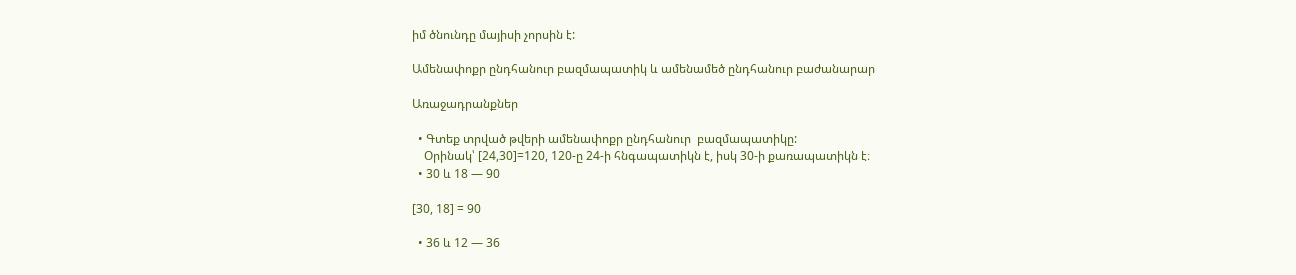իմ ծնունդը մայիսի չորսին է:

Ամենափոքր ընդհանուր բազմապատիկ և ամենամեծ ընդհանուր բաժանարար

Առաջադրանքներ

  • Գտեք տրված թվերի ամենափոքր ընդհանուր  բազմապատիկը:
    Օրինակ՝ [24,30]=120, 120-ը 24-ի հնգապատիկն է, իսկ 30-ի քառապատիկն է։
  • 30 և 18 — 90

[30, 18] = 90

  • 36 և 12 — 36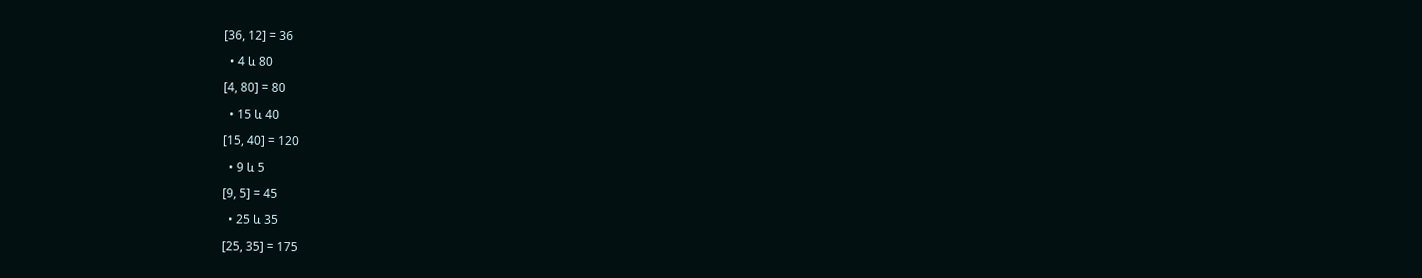[36, 12] = 36

  • 4 և 80

[4, 80] = 80

  • 15 և 40

[15, 40] = 120

  • 9 և 5

[9, 5] = 45

  • 25 և 35

[25, 35] = 175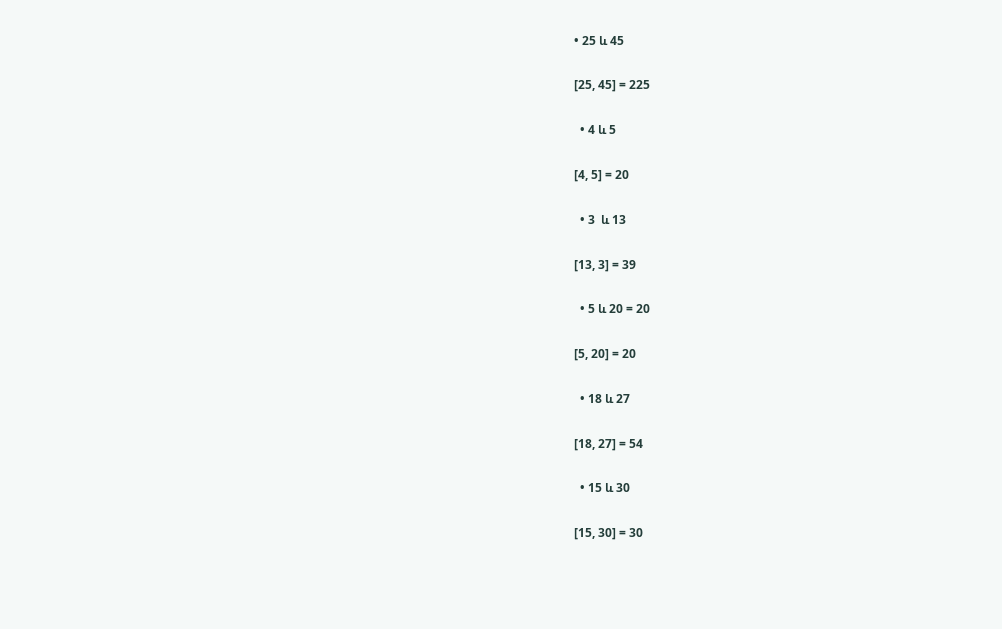• 25 և 45

[25, 45] = 225

  • 4 և 5

[4, 5] = 20

  • 3  և 13

[13, 3] = 39

  • 5 և 20 = 20

[5, 20] = 20

  • 18 և 27

[18, 27] = 54

  • 15 և 30

[15, 30] = 30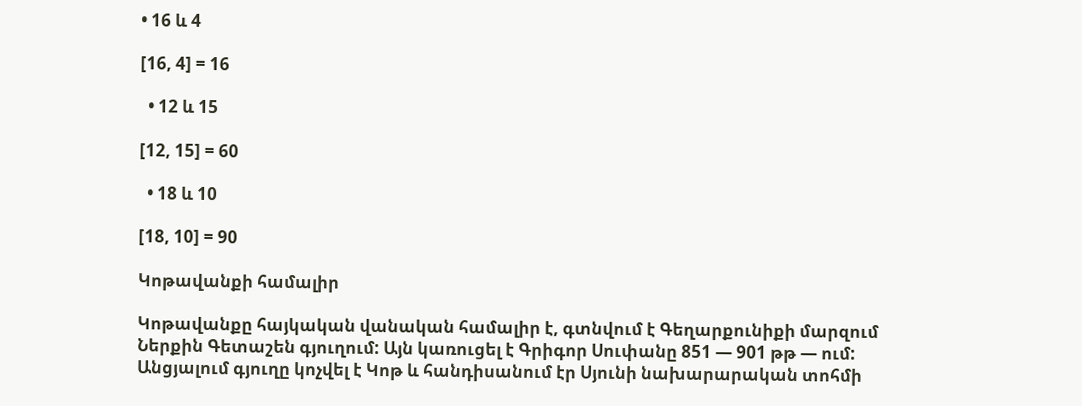• 16 և 4

[16, 4] = 16

  • 12 և 15

[12, 15] = 60

  • 18 և 10

[18, 10] = 90

Կոթավանքի համալիր

Կոթավանքը հայկական վանական համալիր է, գտնվում է Գեղարքունիքի մարզում Ներքին Գետաշեն գյուղում: Այն կառուցել է Գրիգոր Սուփանը 851 — 901 թթ — ում: Անցյալում գյուղը կոչվել է Կոթ և հանդիսանում էր Սյունի նախարարական տոհմի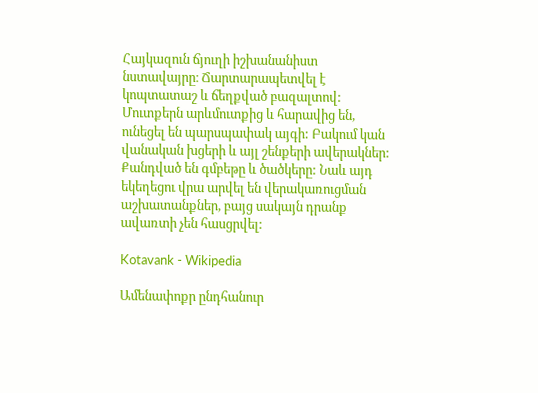Հայկազուն ճյուղի իշխանանիստ նստավայրը։ Ճարտարապետվել է կոպտատաշ և ճեղքված բազալտով: Մուտքերն արևմուտքից և հարավից են, ունեցել են պարսպափակ այգի: Բակում կան վանական խցերի և այլ շենքերի ավերակներ: Քանդված են գմբեթը և ծածկերը: Նաև այդ եկեղեցու վրա արվել են վերակառուցման աշխատանքներ, բայց սակայն դրանք ավառտի չեն հասցրվել:

Kotavank - Wikipedia

Ամենափոքր ընդհանուր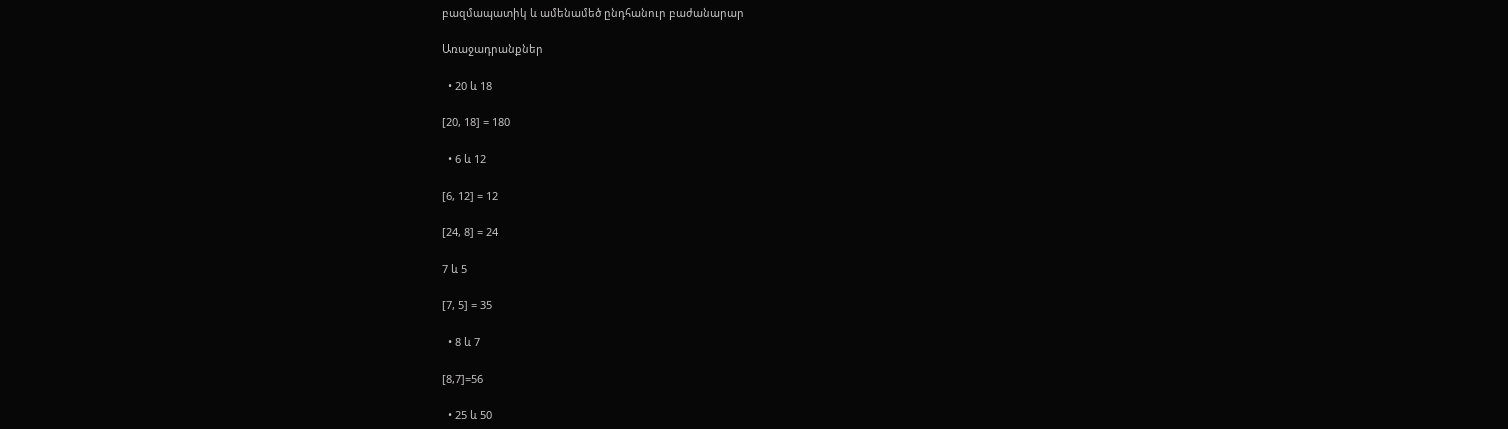բազմապատիկ և ամենամեծ ընդհանուր բաժանարար

Առաջադրանքներ

  • 20 և 18

[20, 18] = 180

  • 6 և 12

[6, 12] = 12

[24, 8] = 24

7 և 5

[7, 5] = 35

  • 8 և 7

[8,7]=56

  • 25 և 50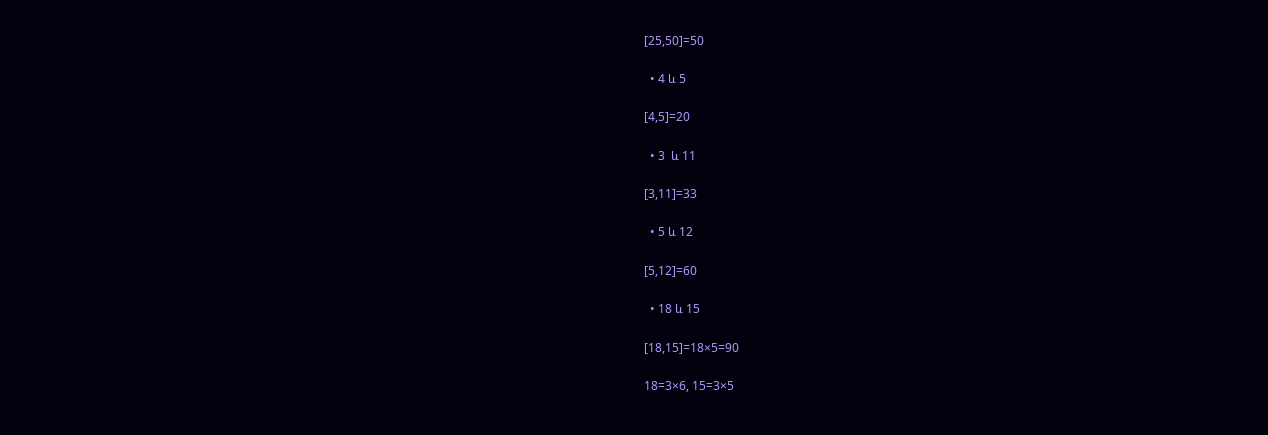[25,50]=50

  • 4 և 5

[4,5]=20

  • 3  և 11

[3,11]=33

  • 5 և 12

[5,12]=60

  • 18 և 15

[18,15]=18×5=90

18=3×6, 15=3×5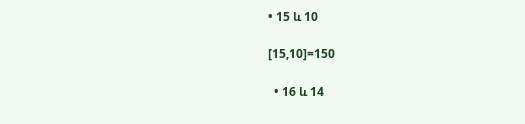• 15 և 10

[15,10]=150

  • 16 և 14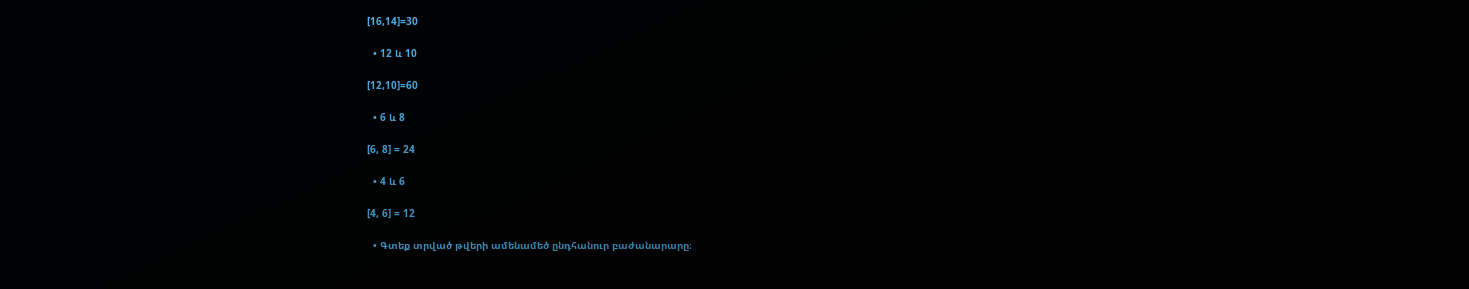[16,14]=30

  • 12 և 10

[12,10]=60

  • 6 և 8

[6, 8] = 24

  • 4 և 6

[4, 6] = 12

  • Գտեք տրված թվերի ամենամեծ ընդհանուր բաժանարարը։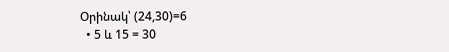Օրինակ՝ (24,30)=6
  • 5 և 15 = 30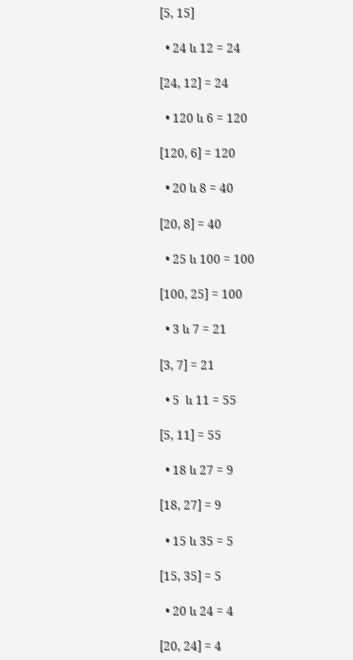[5, 15]

  • 24 և 12 = 24

[24, 12] = 24

  • 120 և 6 = 120

[120, 6] = 120

  • 20 և 8 = 40

[20, 8] = 40

  • 25 և 100 = 100

[100, 25] = 100

  • 3 և 7 = 21

[3, 7] = 21

  • 5  և 11 = 55

[5, 11] = 55

  • 18 և 27 = 9

[18, 27] = 9

  • 15 և 35 = 5

[15, 35] = 5

  • 20 և 24 = 4

[20, 24] = 4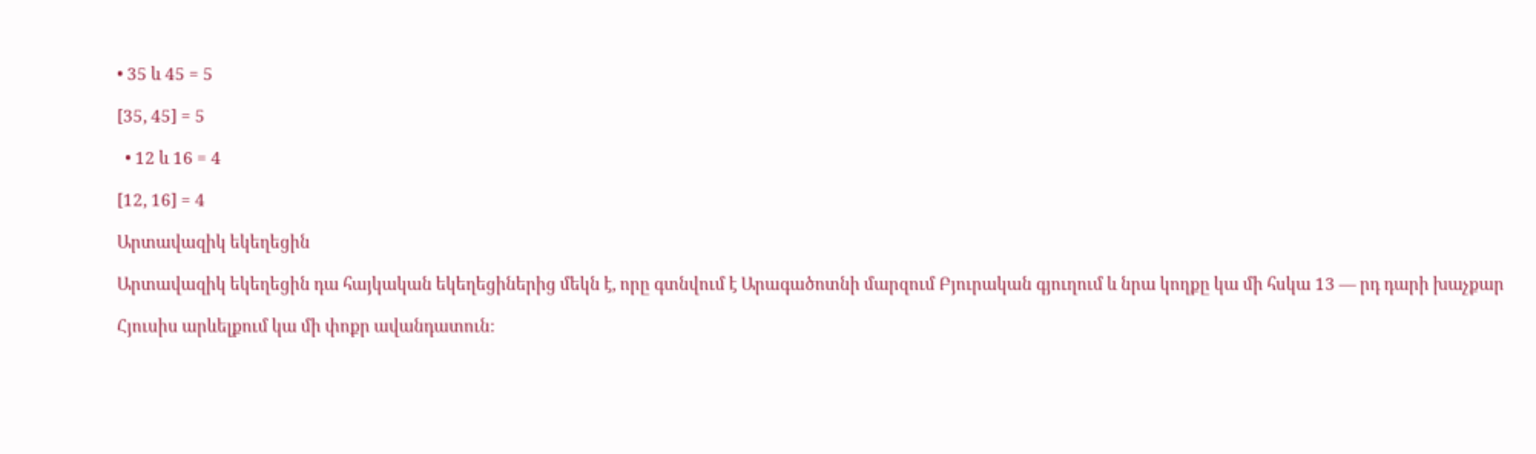• 35 և 45 = 5

[35, 45] = 5

  • 12 և 16 = 4

[12, 16] = 4

Արտավազիկ եկեղեցին

Արտավազիկ եկեղեցին դա հայկական եկեղեցիներից մեկն է, որը գտնվում է Արագածոտնի մարզում Բյուրական գյուղում և նրա կողքը կա մի հսկա 13 — րդ դարի խաչքար

Հյուսիս արևելքում կա մի փոքր ավանդատուն: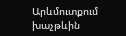Արևմուտքում խաչթևին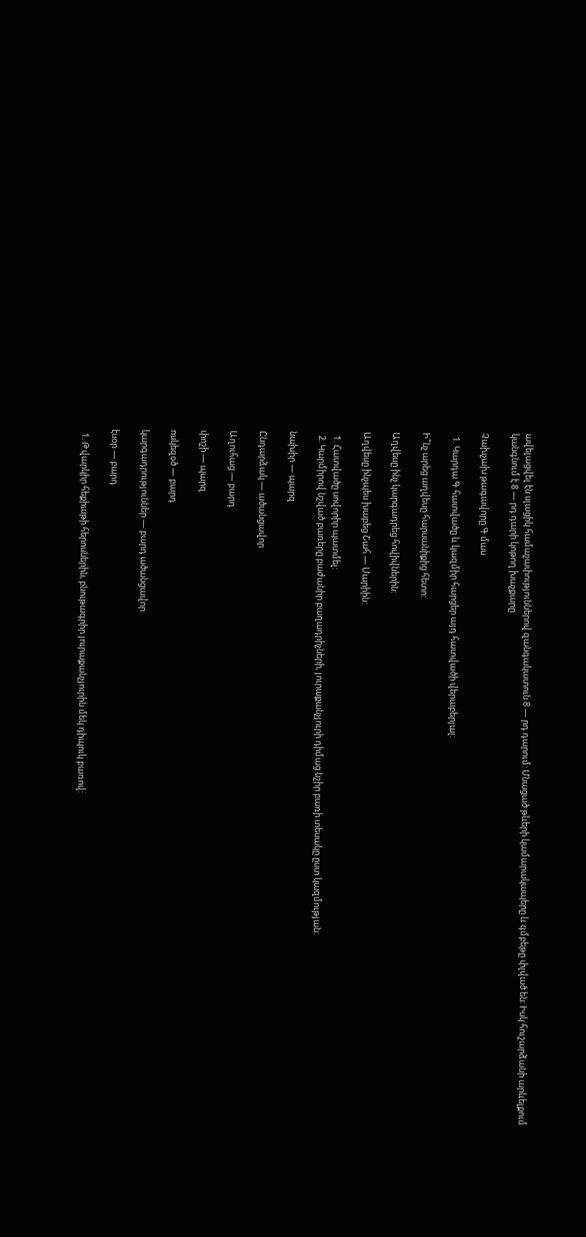ավելացվել էն սլացիկ համաչափություններով զանգակատուն 8 — րդ դարում: Մնացած թևերի կամարակապերը և գմբեթը փլված են: Իսկ հուշարձանի արևելքում կանգնում է 8 — րդ դարի կոթող խաչքարը

Չախչախ թագավորը Գ մաս

  1. Կարդա Գ հատվածը և կազմիր հարցեր այդ հատվածի վերաբերյալ:

Ի՞նչ արեց աղվեսը հարսանիքից հետո:

Աղվեսը ինչ կարգադրեց հովիվներին:

Աղվեսը ինչպես խաբեց Շահ — Մարիին:

  1. Հատվածը սովորիր պատմել:
  2. Կարմիրով նշված բառերը բաժանիր բաղադրիչների, յուրաքանչյուրի դիմաց նշիր բառի տեսակը ըստ կազմության:

նախիր — պարզ

Ընդարձակ — ածանցավոր

Աղուհաց — բարդ

փոշի — պարզ

ոսկեզօծ — բարդ

կարգադրություններ — բարդ ածանցավոր

էսօր — բարդ

  1. Թվարկիր հեքիաթի հերոսներին, բնութագրիր յուրաքանչյուրին մեկ դիպուկ բառով: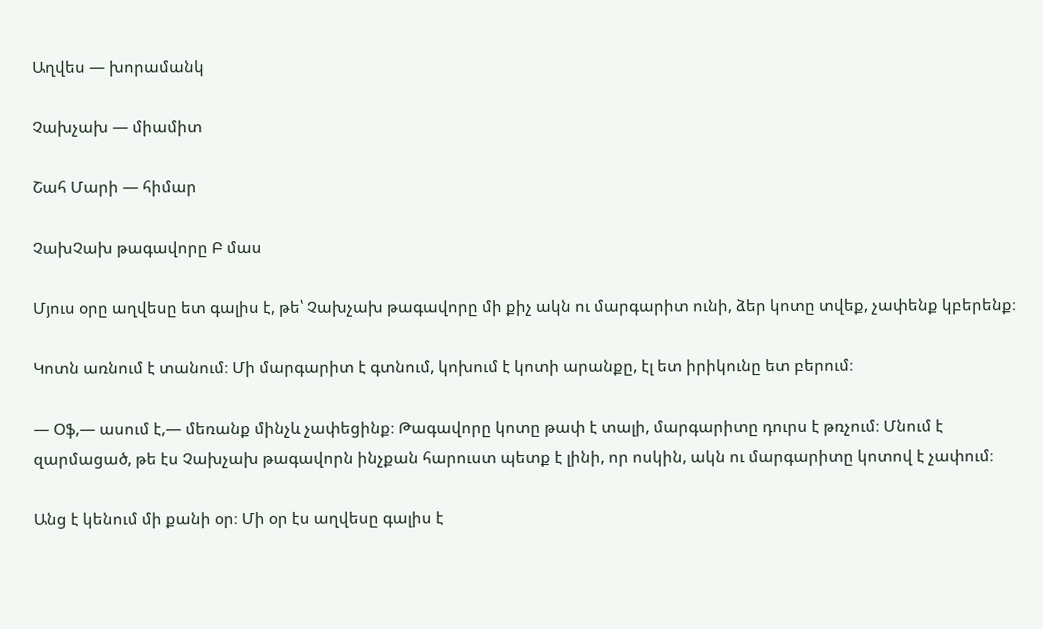Աղվես — խորամանկ

Չախչախ — միամիտ

Շահ Մարի — հիմար

ՉախՉախ թագավորը Բ մաս

Մյուս օրը աղվեսը ետ գալիս է, թե՝ Չախչախ թագավորը մի քիչ ակն ու մարգարիտ ունի, ձեր կոտը տվեք, չափենք կբերենք։

Կոտն առնում է տանում։ Մի մարգարիտ է գտնում, կոխում է կոտի արանքը, էլ ետ իրիկունը ետ բերում։

— Օֆ,— ասում է,— մեռանք մինչև չափեցինք։ Թագավորը կոտը թափ է տալի, մարգարիտը դուրս է թռչում։ Մնում է զարմացած, թե էս Չախչախ թագավորն ինչքան հարուստ պետք է լինի, որ ոսկին, ակն ու մարգարիտը կոտով է չափում։

Անց է կենում մի քանի օր։ Մի օր էս աղվեսը գալիս է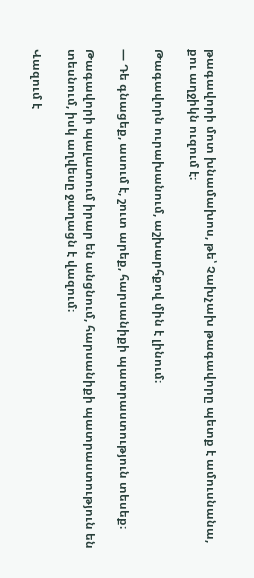թագավորի մոտ խնամախոս, թե՝ Չախչախ թագավորը պետք է ամուսնանա, քու աղջիկն ուզում է։

Թագավորն ուրախանում, աշխարհքով մին է լինում։

— Դե գնացեք, ասում է, շուտ արեք, հարսանիքի պատրաստություն տեսեք։

Թագավորի պալատում իրար են անցնում, հարսանիքի պատրաստություն են տեսնում, իսկ աղվեսը ջաղացն է վազում։

Վազում է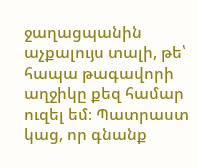ջաղացպանին աչքալույս տալի, թե՝ հապա թագավորի աղջիկը քեզ համար ուզել եմ։ Պատրաստ կաց, որ գնանք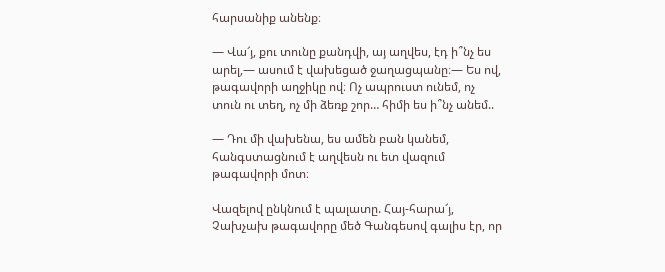հարսանիք անենք։

— Վա՜յ, քու տունը քանդվի, այ աղվես, էդ ի՞նչ ես արել,— ասում է վախեցած ջաղացպանը։— Ես ով, թագավորի աղջիկը ով։ Ոչ ապրուստ ունեմ, ոչ տուն ու տեղ, ոչ մի ձեռք շոր… հիմի ես ի՞նչ անեմ..

— Դու մի վախենա, ես ամեն բան կանեմ, հանգստացնում է աղվեսն ու ետ վազում թագավորի մոտ։

Վազելով ընկնում է պալատը. Հայ-հարա՜յ, Չախչախ թագավորը մեծ Գանգեսով գալիս էր, որ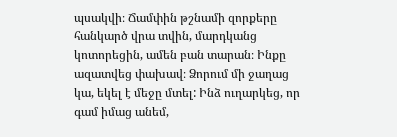պսակվի։ Ճամփին թշնամի զորքերը հանկարծ վրա տվին, մարդկանց կոտորեցին, ամեն բան տարան։ Ինքը ազատվեց փախավ։ Ձորում մի ջաղաց կա, եկել է մեջը մտել: Ինձ ուղարկեց, որ գամ իմաց անեմ,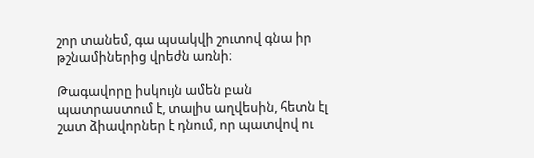շոր տանեմ, գա պսակվի շուտով գնա իր թշնամիներից վրեժն առնի։

Թագավորը իսկույն ամեն բան պատրաստում է, տալիս աղվեսին, հետն էլ շատ ձիավորներ է դնում, որ պատվով ու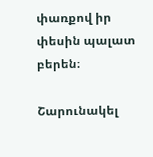փառքով իր փեսին պալատ բերեն։

Շարունակել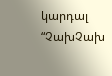կարդալ “ՉախՉախ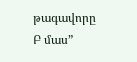թագավորը Բ մաս”